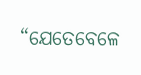“ଯେତେବେଳେ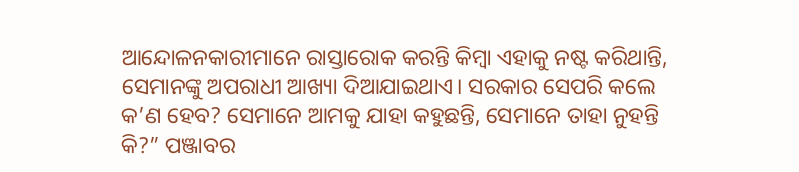ଆନ୍ଦୋଳନକାରୀମାନେ ରାସ୍ତାରୋକ କରନ୍ତି କିମ୍ବା ଏହାକୁ ନଷ୍ଟ କରିଥାନ୍ତି, ସେମାନଙ୍କୁ ଅପରାଧୀ ଆଖ୍ୟା ଦିଆଯାଇଥାଏ। ସରକାର ସେପରି କଲେ କ’ଣ ହେବ? ସେମାନେ ଆମକୁ ଯାହା କହୁଛନ୍ତି, ସେମାନେ ତାହା ନୁହନ୍ତି କି?” ପଞ୍ଜାବର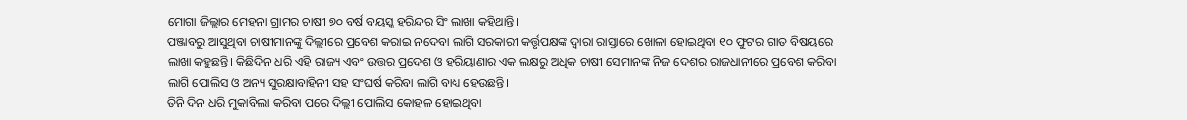ମୋଗା ଜିଲ୍ଲାର ମେହନା ଗ୍ରାମର ଚାଷୀ ୭୦ ବର୍ଷ ବୟସ୍କ ହରିନ୍ଦର ସିଂ ଲାଖା କହିଥାନ୍ତି।
ପଞ୍ଜାବରୁ ଆସୁଥିବା ଚାଷୀମାନଙ୍କୁ ଦିଲ୍ଲୀରେ ପ୍ରବେଶ କରାଇ ନଦେବା ଲାଗି ସରକାରୀ କର୍ତ୍ତୃପକ୍ଷଙ୍କ ଦ୍ୱାରା ରାସ୍ତାରେ ଖୋଳା ହୋଇଥିବା ୧୦ ଫୁଟର ଗାତ ବିଷୟରେ ଲାଖା କହୁଛନ୍ତି। କିଛିଦିନ ଧରି ଏହି ରାଜ୍ୟ ଏବଂ ଉତ୍ତର ପ୍ରଦେଶ ଓ ହରିୟାଣାର ଏକ ଲକ୍ଷରୁ ଅଧିକ ଚାଷୀ ସେମାନଙ୍କ ନିଜ ଦେଶର ରାଜଧାନୀରେ ପ୍ରବେଶ କରିବା ଲାଗି ପୋଲିସ ଓ ଅନ୍ୟ ସୁରକ୍ଷାବାହିନୀ ସହ ସଂଘର୍ଷ କରିବା ଲାଗି ବାଧ୍ୟ ହେଉଛନ୍ତି।
ତିନି ଦିନ ଧରି ମୁକାବିଲା କରିବା ପରେ ଦିଲ୍ଲୀ ପୋଲିସ କୋହଳ ହୋଇଥିବା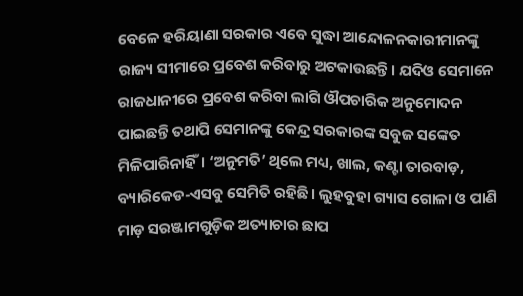ବେଳେ ହରିୟାଣା ସରକାର ଏବେ ସୁଦ୍ଧା ଆନ୍ଦୋଳନକାରୀମାନଙ୍କୁ ରାଜ୍ୟ ସୀମାରେ ପ୍ରବେଶ କରିବାରୁ ଅଟକାଉଛନ୍ତି। ଯଦିଓ ସେମାନେ ରାଜଧାନୀରେ ପ୍ରବେଶ କରିବା ଲାଗି ଔପଚାରିକ ଅନୁମୋଦନ ପାଇଛନ୍ତି ତଥାପି ସେମାନଙ୍କୁ କେନ୍ଦ୍ର ସରକାରଙ୍କ ସବୁଜ ସଙ୍କେତ ମିଳିପାରିନାହିଁ। ‘ଅନୁମତି’ ଥିଲେ ମଧ୍ୟ, ଖାଲ, କଣ୍ଟା ତାରବାଡ଼, ବ୍ୟାରିକେଡ-ଏସବୁ ସେମିତି ରହିଛି। ଲୁହବୁହା ଗ୍ୟାସ ଗୋଳା ଓ ପାଣି ମାଡ଼ ସରଞ୍ଜାମଗୁଡ଼ିକ ଅତ୍ୟାଚାର ଛାପ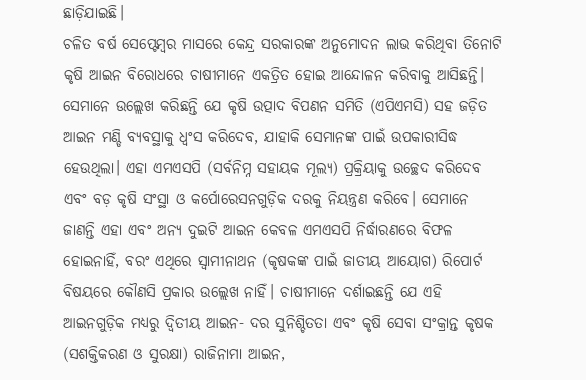ଛାଡ଼ିଯାଇଛି।
ଚଳିତ ବର୍ଷ ସେପ୍ଟେମ୍ବର ମାସରେ କେନ୍ଦ୍ର ସରକାରଙ୍କ ଅନୁମୋଦନ ଲାଭ କରିଥିବା ତିନୋଟି କୃଷି ଆଇନ ବିରୋଧରେ ଚାଷୀମାନେ ଏକତ୍ରିତ ହୋଇ ଆନ୍ଦୋଳନ କରିବାକୁ ଆସିଛନ୍ତି। ସେମାନେ ଉଲ୍ଲେଖ କରିଛନ୍ତି ଯେ କୃଷି ଉତ୍ପାଦ ବିପଣନ ସମିତି (ଏପିଏମସି) ସହ ଜଡ଼ିତ ଆଇନ ମଣ୍ଡି ବ୍ୟବସ୍ଥାକୁ ଧ୍ୱଂସ କରିଦେବ, ଯାହାକି ସେମାନଙ୍କ ପାଇଁ ଉପକାରୀସିଦ୍ଧ ହେଉଥିଲା। ଏହା ଏମଏସପି (ସର୍ବନିମ୍ନ ସହାୟକ ମୂଲ୍ୟ) ପ୍ରକ୍ରିୟାକୁ ଉଚ୍ଛେଦ କରିଦେବ ଏବଂ ବଡ଼ କୃଷି ସଂସ୍ଥା ଓ କର୍ପୋରେସନଗୁଡ଼ିକ ଦରକୁ ନିୟନ୍ତ୍ରଣ କରିବେ। ସେମାନେ ଜାଣନ୍ତି ଏହା ଏବଂ ଅନ୍ୟ ଦୁଇଟି ଆଇନ କେବଳ ଏମଏସପି ନିର୍ଦ୍ଧାରଣରେ ବିଫଳ ହୋଇନାହିଁ, ବରଂ ଏଥିରେ ସ୍ୱାମୀନାଥନ (କୃଷକଙ୍କ ପାଇଁ ଜାତୀୟ ଆୟୋଗ) ରିପୋର୍ଟ ବିଷୟରେ କୌଣସି ପ୍ରକାର ଉଲ୍ଲେଖ ନାହିଁ। ଚାଷୀମାନେ ଦର୍ଶାଇଛନ୍ତି ଯେ ଏହି ଆଇନଗୁଡ଼ିକ ମଧ୍ୟରୁ ଦ୍ୱିତୀୟ ଆଇନ- ଦର ସୁନିଶ୍ଚିତତା ଏବଂ କୃଷି ସେବା ସଂକ୍ରାନ୍ତ କୃଷକ (ସଶକ୍ତିକରଣ ଓ ସୁରକ୍ଷା) ରାଜିନାମା ଆଇନ,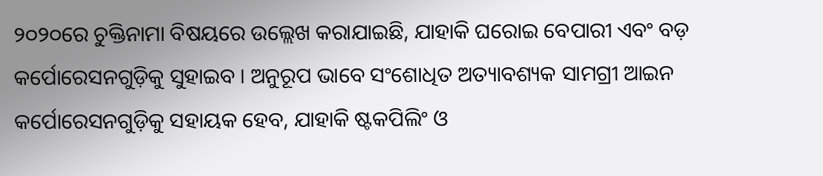୨୦୨୦ରେ ଚୁକ୍ତିନାମା ବିଷୟରେ ଉଲ୍ଲେଖ କରାଯାଇଛି, ଯାହାକି ଘରୋଇ ବେପାରୀ ଏବଂ ବଡ଼ କର୍ପୋରେସନଗୁଡ଼ିକୁ ସୁହାଇବ। ଅନୁରୂପ ଭାବେ ସଂଶୋଧିତ ଅତ୍ୟାବଶ୍ୟକ ସାମଗ୍ରୀ ଆଇନ କର୍ପୋରେସନଗୁଡ଼ିକୁ ସହାୟକ ହେବ, ଯାହାକି ଷ୍ଟକପିଲିଂ ଓ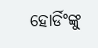ହୋର୍ଡିଂଙ୍କୁ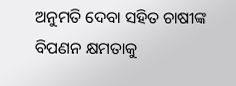ଅନୁମତି ଦେବା ସହିତ ଚାଷୀଙ୍କ ବିପଣନ କ୍ଷମତାକୁ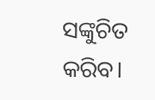ସଙ୍କୁଚିତ କରିବ।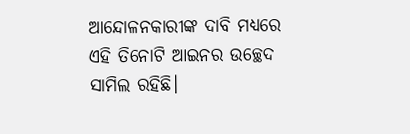ଆନ୍ଦୋଳନକାରୀଙ୍କ ଦାବି ମଧ୍ୟରେ ଏହି ତିନୋଟି ଆଇନର ଉଚ୍ଛେଦ ସାମିଲ ରହିଛି।